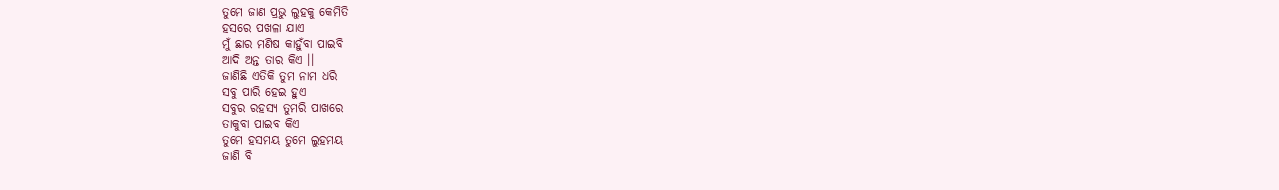ତୁମେ ଜାଣ ପ୍ରଭୁ ଲୁହକୁ କେମିତି
ହସରେ ପଖଳା ଯାଏ
ମୁଁ ଛାର ମଣିଷ କାହୁଁବା ପାଇବି
ଆଦି ଅନ୍ତ ତାର କିଏ ।।
ଜାଣିଛି ଏତିକି ତୁମ ନାମ ଧରି
ସବୁ ପାରି ହେଇ ହୁଏ
ସବୁର ରହସ୍ୟ ତୁମରି ପାଖରେ
ତାକୁବା ପାଇବ କିଏ
ତୁମେ ହସମୟ ତୁମେ ଲୁହମୟ
ଜାଣି ବି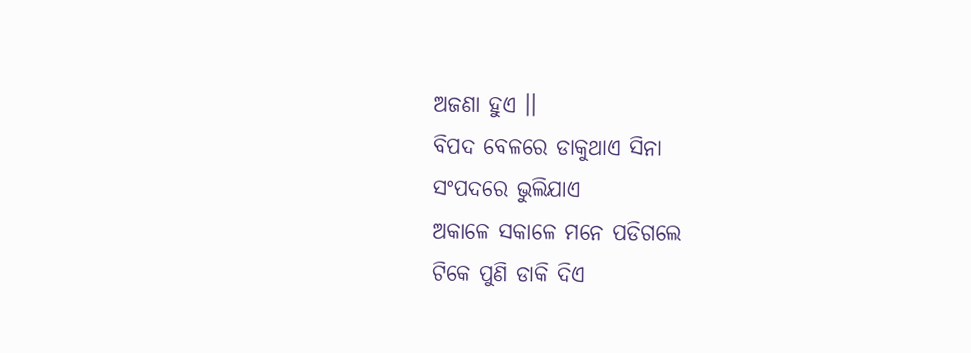ଅଜଣା ହୁଏ ।।
ବିପଦ ବେଳରେ ଡାକୁଥାଏ ସିନା
ସଂପଦରେ ଭୁଲିଯାଏ
ଅକାଳେ ସକାଳେ ମନେ ପଡିଗଲେ
ଟିକେ ପୁଣି ଡାକି ଦିଏ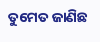ତୁମେତ ଜାଣିଛ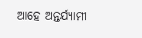ଆହେ ଅନ୍ତର୍ଯ୍ୟାମୀ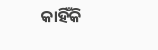କାହିଁକି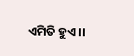ଏମିତି ହୁଏ ।।